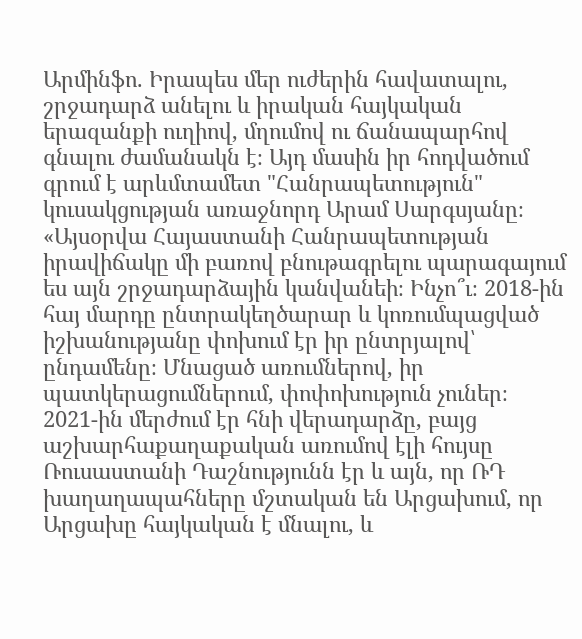Արմինֆո. Իրապես մեր ուժերին հավատալու, շրջադարձ անելու և իրական հայկական երազանքի ուղիով, մղումով ու ճանապարհով գնալու ժամանակն է։ Այդ մասին իր հոդվածում գրում է արևմտամետ "Հանրապետություն" կուսակցության առաջնորդ Արամ Սարգսյանը։
«Այսօրվա Հայաստանի Հանրապետության իրավիճակը մի բառով բնութագրելու պարագայում ես այն շրջադարձային կանվանեի։ Ինչո՞ւ։ 2018-ին հայ մարդը ընտրակեղծարար և կոռումպացված իշխանությանը փոխում էր իր ընտրյալով՝ ընդամենը։ Մնացած առումներով, իր պատկերացումներում, փոփոխություն չուներ։ 2021-ին մերժում էր հնի վերադարձը, բայց աշխարհաքաղաքական առումով էլի հույսը Ռուսաստանի Դաշնությունն էր և այն, որ ՌԴ խաղաղապահները մշտական են Արցախում, որ Արցախը հայկական է մնալու, և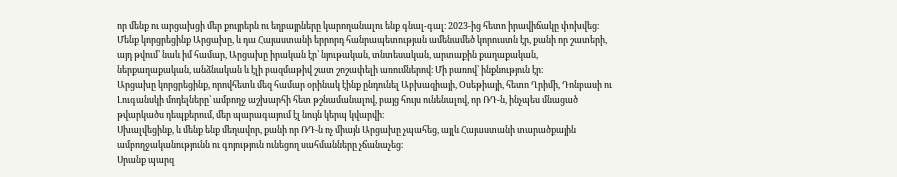որ մենք ու արցախցի մեր քույրերն ու եղբայրները կարողանալու ենք գնալ-գալ։ 2023-ից հետո իրավիճակը փոխվեց։ Մենք կորցրեցինք Արցախը, և դա Հայաստանի երրորդ հանրապետության ամենամեծ կորուստն էր, քանի որ շատերի, այդ թվում՝ նաև իմ համար, Արցախը իրական էր՝ նյութական, տնտեսական, արտաքին քաղաքական, ներքաղաքական, անձնական և էլի բազմաթիվ շատ շոշափելի առումներով։ Մի բառով՝ ինքնություն էր։
Արցախը կորցրեցինք, որովհետև մեզ համար օրինակ էինք ընդունել Աբխազիայի, Օսեթիայի, հետո Ղրիմի, Դոնբասի ու Լուգանսկի մոդելները՝ ամբողջ աշխարհի հետ թշնամանալով, բայց հույս ունենալով, որ ՌԴ-ն, ինչպես մնացած թվարկածս դեպքերում, մեր պարագայում էլ նույն կերպ կվարվի։
Սխալվեցինք, և մենք ենք մեղավոր, քանի որ ՌԴ-ն ոչ միայն Արցախը չպահեց, այլև Հայաստանի տարածքային ամբողջականությունն ու գոյություն ունեցող սահմանները չճանաչեց։
Սրանք պարզ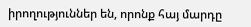իրողություններ են, որոնք հայ մարդը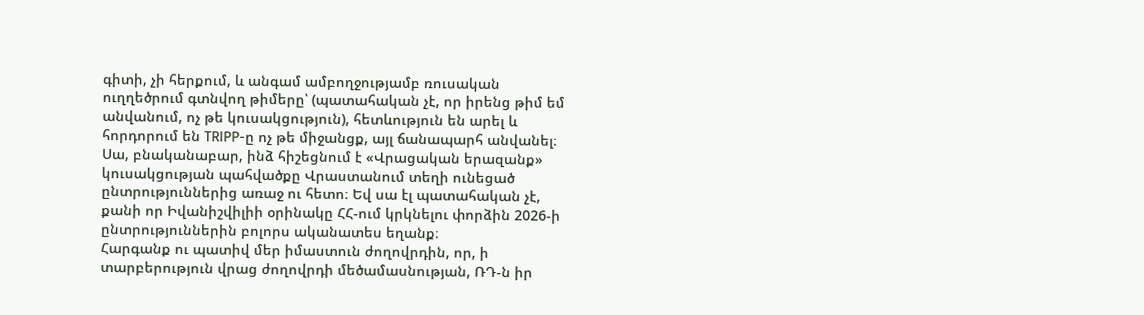գիտի, չի հերքում, և անգամ ամբողջությամբ ռուսական ուղղեծրում գտնվող թիմերը՝ (պատահական չէ, որ իրենց թիմ եմ անվանում, ոչ թե կուսակցություն), հետևություն են արել և հորդորում են TRIPP-ը ոչ թե միջանցք, այլ ճանապարհ անվանել։
Սա, բնականաբար, ինձ հիշեցնում է «Վրացական երազանք» կուսակցության պահվածքը Վրաստանում տեղի ունեցած ընտրություններից առաջ ու հետո։ Եվ սա էլ պատահական չէ, քանի որ Իվանիշվիլիի օրինակը ՀՀ-ում կրկնելու փորձին 2026-ի ընտրություններին բոլորս ականատես եղանք։
Հարգանք ու պատիվ մեր իմաստուն ժողովրդին, որ, ի տարբերություն վրաց ժողովրդի մեծամասնության, ՌԴ-ն իր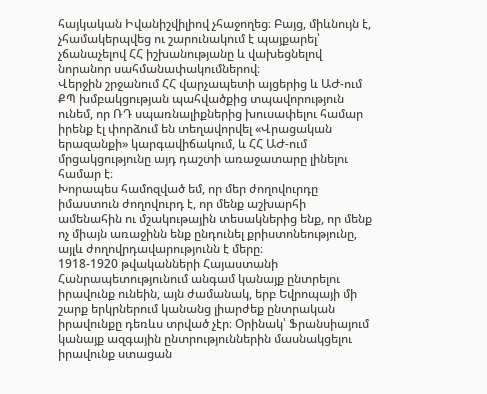հայկական Իվանիշվիլիով չհաջողեց։ Բայց, միևնույն է, չհամակերպվեց ու շարունակում է պայքարել՝ չճանաչելով ՀՀ իշխանությանը և վախեցնելով նորանոր սահմանափակումներով։
Վերջին շրջանում ՀՀ վարչապետի այցերից և ԱԺ-ում ՔՊ խմբակցության պահվածքից տպավորություն ունեմ, որ ՌԴ սպառնալիքներից խուսափելու համար իրենք էլ փորձում են տեղավորվել «Վրացական երազանքի» կարգավիճակում, և ՀՀ ԱԺ-ում մրցակցությունը այդ դաշտի առաջատարը լինելու համար է։
Խորապես համոզված եմ, որ մեր ժողովուրդը իմաստուն ժողովուրդ է, որ մենք աշխարհի ամենահին ու մշակութային տեսակներից ենք, որ մենք ոչ միայն առաջինն ենք ընդունել քրիստոնեությունը, այլև ժողովրդավարությունն է մերը։
1918-1920 թվականների Հայաստանի Հանրապետությունում անգամ կանայք ընտրելու իրավունք ունեին, այն ժամանակ, երբ Եվրոպայի մի շարք երկրներում կանանց լիարժեք ընտրական իրավունքը դեռևս տրված չէր։ Օրինակ՝ Ֆրանսիայում կանայք ազգային ընտրություններին մասնակցելու իրավունք ստացան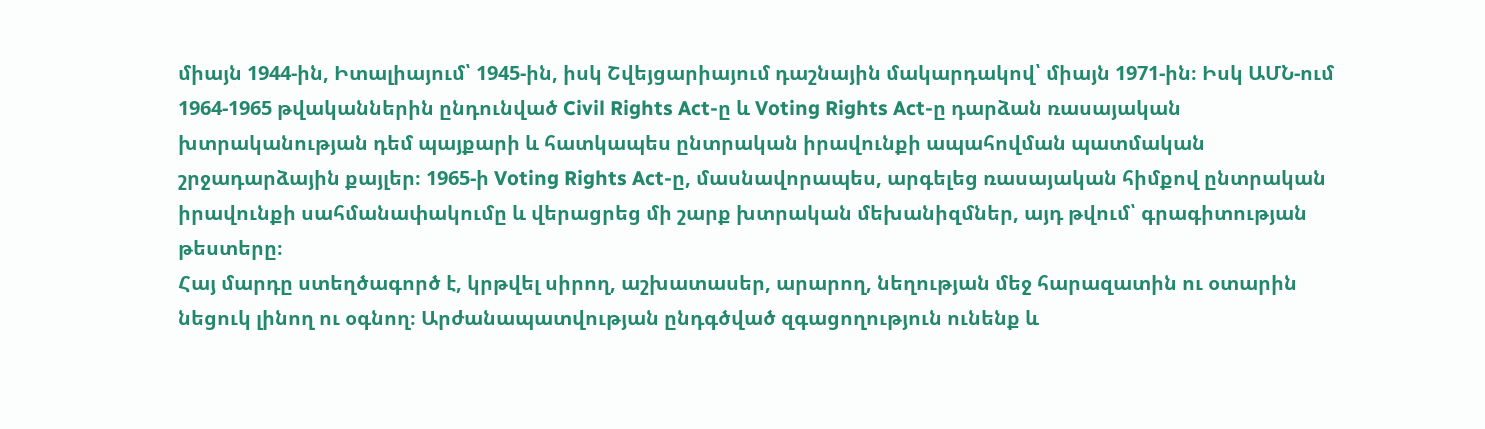միայն 1944-ին, Իտալիայում՝ 1945-ին, իսկ Շվեյցարիայում դաշնային մակարդակով՝ միայն 1971-ին։ Իսկ ԱՄՆ-ում 1964-1965 թվականներին ընդունված Civil Rights Act-ը և Voting Rights Act-ը դարձան ռասայական խտրականության դեմ պայքարի և հատկապես ընտրական իրավունքի ապահովման պատմական շրջադարձային քայլեր։ 1965-ի Voting Rights Act-ը, մասնավորապես, արգելեց ռասայական հիմքով ընտրական իրավունքի սահմանափակումը և վերացրեց մի շարք խտրական մեխանիզմներ, այդ թվում՝ գրագիտության թեստերը։
Հայ մարդը ստեղծագործ է, կրթվել սիրող, աշխատասեր, արարող, նեղության մեջ հարազատին ու օտարին նեցուկ լինող ու օգնող։ Արժանապատվության ընդգծված զգացողություն ունենք և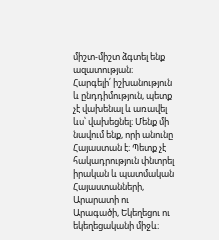միշտ-միշտ ձգտել ենք ազատության։
Հարգելի՛ իշխանություն և ընդդիմություն, պետք չէ վախենալ և առավել ևս՝ վախեցնել։ Մենք մի նավում ենք, որի անունը Հայաստան է։ Պետք չէ հակադրություն փնտրել իրական և պատմական Հայաստանների, Արարատի ու Արագածի, Եկեղեցու ու եկեղեցականի միջև։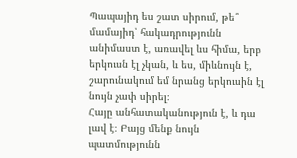Պապայիդ ես շատ սիրում, թե՞ մամայիդ՝ հակադրությունն անիմաստ է, առավել ևս հիմա, երբ երկուսն էլ չկան, և ես, միևնույն է, շարունակում եմ նրանց երկուսին էլ նույն չափ սիրել։
Հայը անհատականություն է, և դա լավ է։ Բայց մենք նույն պատմությունն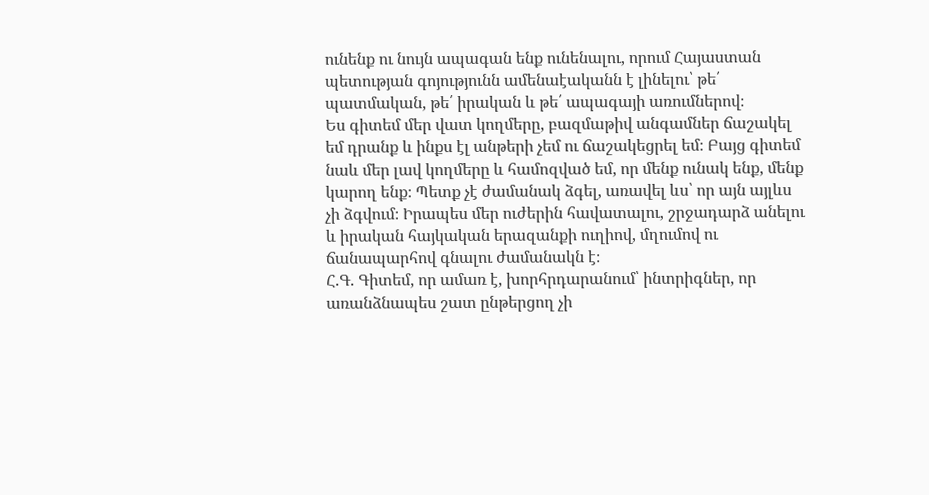ունենք ու նույն ապագան ենք ունենալու, որում Հայաստան պետության գոյությունն ամենաէականն է լինելու՝ թե՛ պատմական, թե՛ իրական և թե՛ ապագայի առումներով։
Ես գիտեմ մեր վատ կողմերը, բազմաթիվ անգամներ ճաշակել եմ դրանք և ինքս էլ անթերի չեմ ու ճաշակեցրել եմ։ Բայց գիտեմ նաև մեր լավ կողմերը և համոզված եմ, որ մենք ունակ ենք, մենք կարող ենք։ Պետք չէ ժամանակ ձգել, առավել ևս՝ որ այն այլևս չի ձգվում։ Իրապես մեր ուժերին հավատալու, շրջադարձ անելու և իրական հայկական երազանքի ուղիով, մղումով ու ճանապարհով գնալու ժամանակն է։
Հ.Գ. Գիտեմ, որ ամառ է, խորհրդարանում՝ ինտրիգներ, որ առանձնապես շատ ընթերցող չի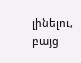լինելու, բայց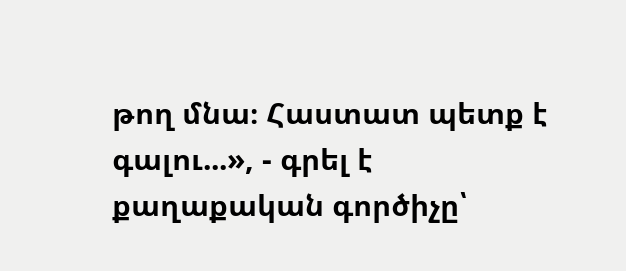թող մնա։ Հաստատ պետք է գալու...», - գրել է քաղաքական գործիչը՝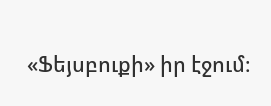«Ֆեյսբուքի» իր էջում։